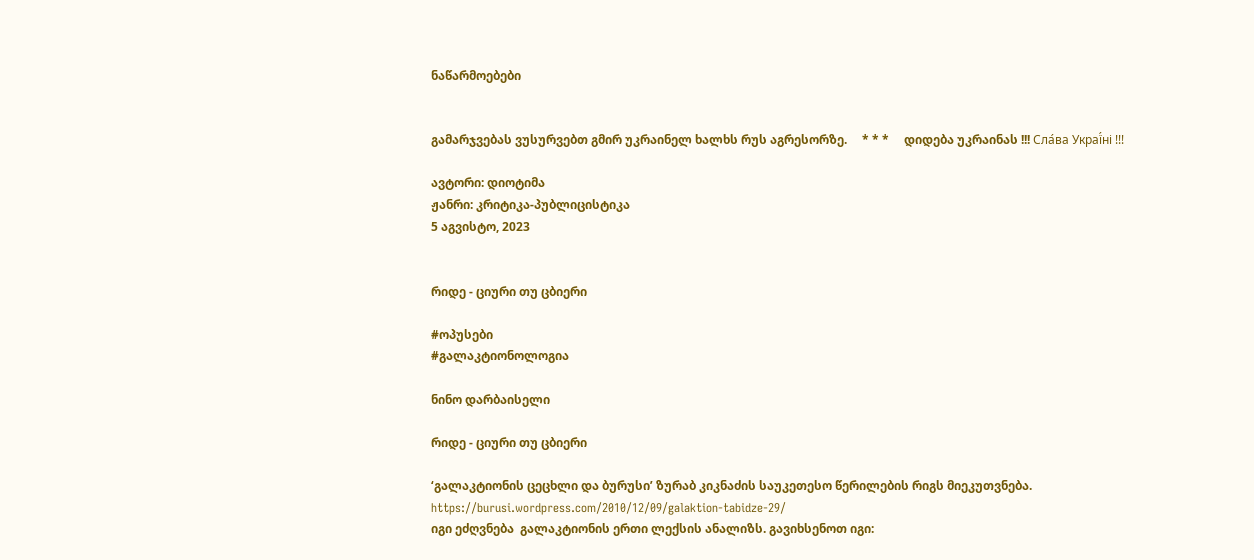ნაწარმოებები


გამარჯვებას ვუსურვებთ გმირ უკრაინელ ხალხს რუს აგრესორზე.     * * *     დიდება უკრაინას !!! Сла́ва Украї́ні !!!

ავტორი: დიოტიმა
ჟანრი: კრიტიკა-პუბლიცისტიკა
5 აგვისტო, 2023


რიდე - ციური თუ ცბიერი

#ოპუსები
#გალაკტიონოლოგია

ნინო დარბაისელი

რიდე - ციური თუ ცბიერი

‘გალაკტიონის ცეცხლი და ბურუსი’ ზურაბ კიკნაძის საუკეთესო წერილების რიგს მიეკუთვნება.
https://burusi.wordpress.com/2010/12/09/galaktion-tabidze-29/
იგი ეძღვნება  გალაკტიონის ერთი ლექსის ანალიზს. გავიხსენოთ იგი: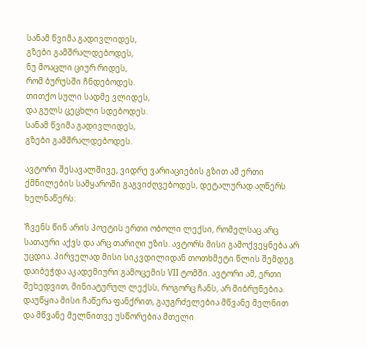სანამ წვიმა გადივლიდეს,
გზები გამშრალდებოდეს,
ნუ მოაცლი ციურ რიდეს,
რომ ბურუსში ჩნდებოდეს.
თითქო სული სადმე ვლიდეს,
და გულს ცეცხლი სდებოდეს.
სანამ წვიმა გადივლიდეს,
გზები გამშრალდებოდეს.

ავტორი შესავალშივე, ვიდრე ვარიაციების გზით ამ ერთი ქმნილების სამყაროში გაგვიძღვებოდეს, დეტალურად აღწერს ხელნაწერს:

‘ჩვენს წინ არის პოეტის ერთი ობოლი ლექსი, რომელსაც არც სათაური აქვს და არც თარიღი უზის. ავტორს მისი გამოქვეყნება არ უცდია. პირველად მისი სიკვდილიდან თოთხმეტი წლის შემდეგ დაიბეჭდა აკადემიური გამოცემის VII ტომში. ავტორი ამ, ერთი შეხედვით, მინიატურულ ლექსს, როგორც ჩანს, არ მიბრუნებია. დაუწყია მისი ჩაწერა ფანქრით, გაუგრძელებია მწვანე მელნით და მწვანე მელნითვე უსწორებია მთელი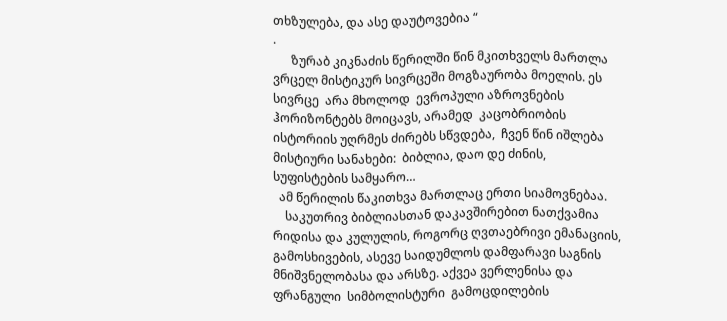თხზულება, და ასე დაუტოვებია “
.
      ზურაბ კიკნაძის წერილში წინ მკითხველს მართლა ვრცელ მისტიკურ სივრცეში მოგზაურობა მოელის. ეს სივრცე  არა მხოლოდ  ევროპული აზროვნების ჰორიზონტებს მოიცავს, არამედ  კაცობრიობის ისტორიის უღრმეს ძირებს სწვდება,  ჩვენ წინ იშლება მისტიური სანახები:  ბიბლია, დაო დე ძინის,  სუფისტების სამყარო…
  ამ წერილის წაკითხვა მართლაც ერთი სიამოვნებაა.
    საკუთრივ ბიბლიასთან დაკავშირებით ნათქვამია რიდისა და კულულის, როგორც ღვთაებრივი ემანაციის, გამოსხივების, ასევე საიდუმლოს დამფარავი საგნის მნიშვნელობასა და არსზე. აქვეა ვერლენისა და ფრანგული  სიმბოლისტური  გამოცდილების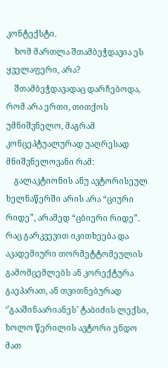კონტექსტი.
    ხომ მართლა შთამბეჭდავია ეს ყველაფერი, არა?
    შთამბეჭდავადაც დარჩებოდა, რომ არა ერთი, თითქოს უმნიშვნელო, მაგრამ კონცეპტუალურად უაღრესად მნიშვნელოვანი რამ:
    გალაკტიონის ანუ ავტორისეულ ხელნაწერში არის არა “ციური რიდე”, არამედ “ცბიერი რიდე”. რაც გარკვევით იკითხეება და აკადემიური თორმეტტომეულის გამომცემლებს ან კორექტურა გაეპარათ, ან თვითნებურად ‘’გააშინაარიანეს’ ტაბიძის ლექსი, ხოლო წერილის ავტორი ენდო მათ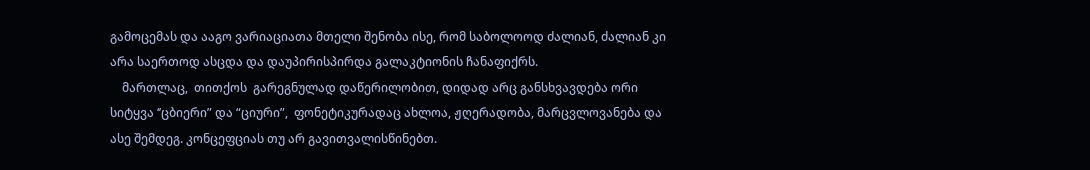გამოცემას და ააგო ვარიაციათა მთელი შენობა ისე, რომ საბოლოოდ ძალიან, ძალიან კი არა საერთოდ ასცდა და დაუპირისპირდა გალაკტიონის ჩანაფიქრს.
    მართლაც,  თითქოს  გარეგნულად დაწერილობით, დიდად არც განსხვავდება ორი სიტყვა ‘’ცბიერი” და “ციური”,  ფონეტიკურადაც ახლოა, ჟღერადობა, მარცვლოვანება და ასე შემდეგ. კონცეფციას თუ არ გავითვალისწინებთ.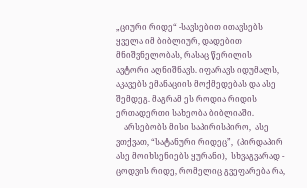„ციური რიდე“ -სავსებით ითავსებს ყველა იმ ბიბლიურ, დადებით მნიშვნელობას, რასაც წერილის ავტორი აღნიშნავს. იფარავს იდუმალს, აკავებს ემანაციის მოქმედებას და ასე შემდეგ. მაგრამ ეს როდია რიდის ერთადერთი სახეობა ბიბლიაში.
    არსებობს მისი საპირისპირო,  ასე ვთქვათ, “სატანური რიდეც”,  (პირდაპირ ასე მოიხსენიებს ყურანი),  სხვაგვარად - ცოდვის რიდე, რომელიც გვეფარება რა,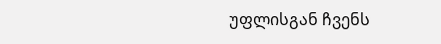უფლისგან ჩვენს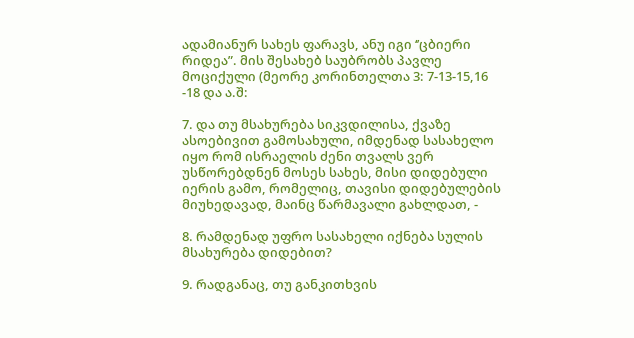ადამიანურ სახეს ფარავს, ანუ იგი ‘’ცბიერი რიდეა”. მის შესახებ საუბრობს პავლე მოციქული (მეორე კორინთელთა 3: 7-13-15,16 -18 და ა.შ:

7. და თუ მსახურება სიკვდილისა, ქვაზე ასოებივით გამოსახული, იმდენად სასახელო იყო რომ ისრაელის ძენი თვალს ვერ უსწორებდნენ მოსეს სახეს, მისი დიდებული იერის გამო, რომელიც, თავისი დიდებულების მიუხედავად, მაინც წარმავალი გახლდათ, -

8. რამდენად უფრო სასახელი იქნება სულის მსახურება დიდებით?

9. რადგანაც, თუ განკითხვის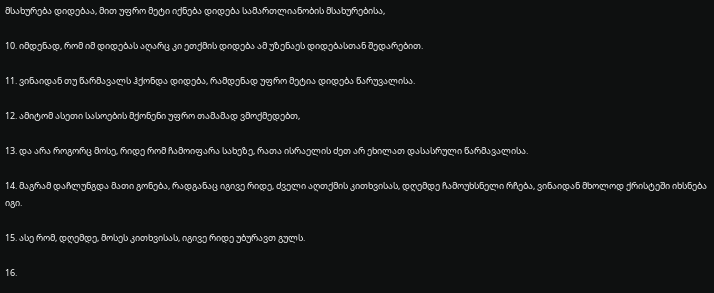მსახურება დიდებაა, მით უფრო მეტი იქნება დიდება სამართლიანობის მსახურებისა,

10. იმდენად, რომ იმ დიდებას აღარც კი ეთქმის დიდება ამ უზენაეს დიდებასთან შედარებით.

11. ვინაიდან თუ წარმავალს ჰქონდა დიდება, რამდენად უფრო მეტია დიდება წარუვალისა.

12. ამიტომ ასეთი სასოების მქონენი უფრო თამამად ვმოქმედებთ,

13. და არა როგორც მოსე, რიდე რომ ჩამოიფარა სახეზე, რათა ისრაელის ძეთ არ ეხილათ დასასრული წარმავალისა.

14. მაგრამ დაჩლუნგდა მათი გონება, რადგანაც იგივე რიდე, ძველი აღთქმის კითხვისას, დღემდე ჩამოუხსნელი რჩება, ვინაიდან მხოლოდ ქრისტეში იხსნება იგი.

15. ასე რომ, დღემდე, მოსეს კითხვისას, იგივე რიდე უბურავთ გულს.

16.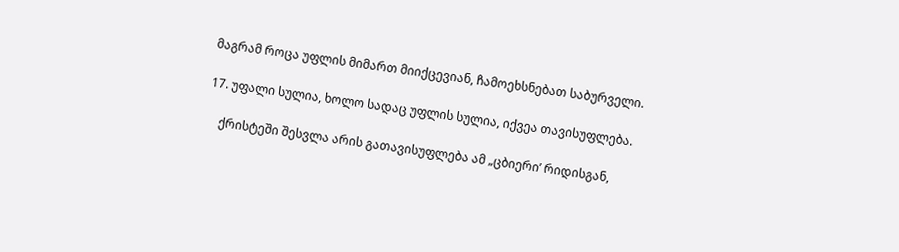მაგრამ როცა უფლის მიმართ მიიქცევიან, ჩამოეხსნებათ საბურველი.

17. უფალი სულია, ხოლო სადაც უფლის სულია, იქვეა თავისუფლება.

    ქრისტეში შესვლა არის გათავისუფლება ამ „ცბიერი’ რიდისგან,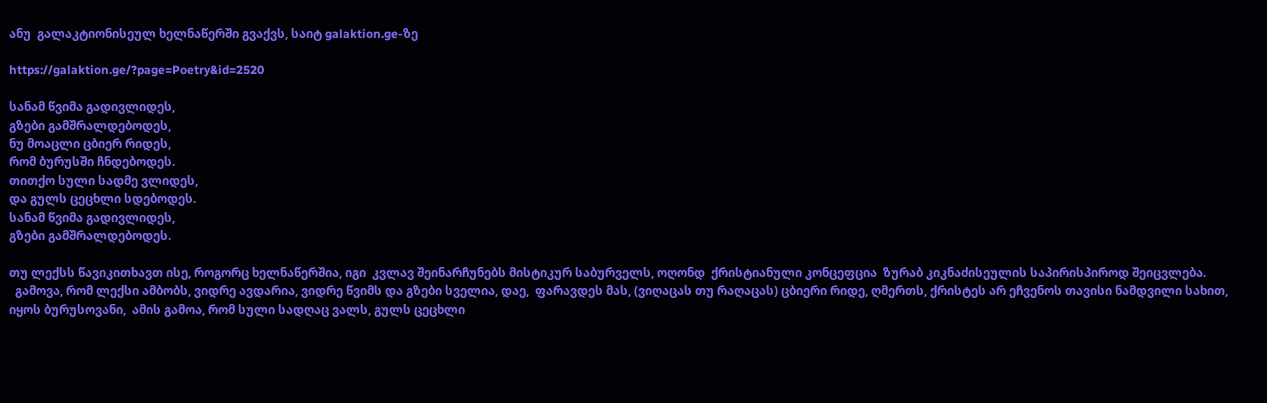ანუ  გალაკტიონისეულ ხელნაწერში გვაქვს, საიტ galaktion.ge-ზე

https://galaktion.ge/?page=Poetry&id=2520

სანამ წვიმა გადივლიდეს,
გზები გამშრალდებოდეს,
ნუ მოაცლი ცბიერ რიდეს,
რომ ბურუსში ჩნდებოდეს.
თითქო სული სადმე ვლიდეს,
და გულს ცეცხლი სდებოდეს.
სანამ წვიმა გადივლიდეს,
გზები გამშრალდებოდეს.

თუ ლექსს წავიკითხავთ ისე, როგორც ხელნაწერშია, იგი  კვლავ შეინარჩუნებს მისტიკურ საბურველს, ოღონდ  ქრისტიანული კონცეფცია  ზურაბ კიკნაძისეულის საპირისპიროდ შეიცვლება.
  გამოვა, რომ ლექსი ამბობს, ვიდრე ავდარია, ვიდრე წვიმს და გზები სველია, დაე,  ფარავდეს მას, (ვიღაცას თუ რაღაცას) ცბიერი რიდე, ღმერთს, ქრისტეს არ ეჩვენოს თავისი ნამდვილი სახით, იყოს ბურუსოვანი,  ამის გამოა, რომ სული სადღაც ვალს, გულს ცეცხლი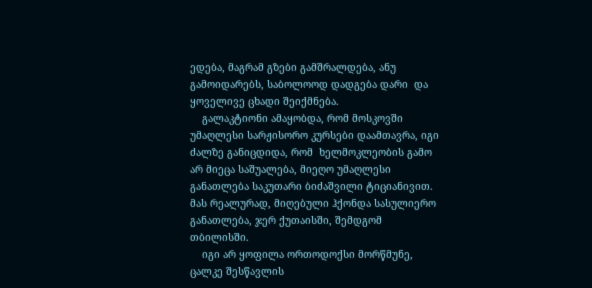ედება, მაგრამ გზები გამშრალდება, ანუ გამოიდარებს, საბოლოოდ დადგება დარი  და ყოველივე ცხადი შეიქმნება.
    გალაკტიონი ამაყობდა, რომ მოსკოვში  უმაღლესი სარჟისორო კურსები დაამთავრა, იგი ძალზე განიცდიდა, რომ  ხელმოკლეობის გამო არ მიეცა საშუალება, მიეღო უმაღლესი განათლება საკუთარი ბიძაშვილი ტიციანივით.  მას რეალურად, მიღებული ჰქონდა სასულიერო განათლება, ჯერ ქუთაისში, შემდგომ თბილისში.
    იგი არ ყოფილა ორთოდოქსი მორწმუნე, ცალკე შესწავლის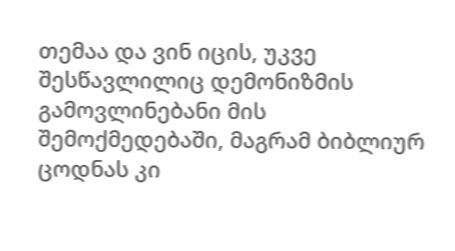თემაა და ვინ იცის, უკვე შესწავლილიც დემონიზმის გამოვლინებანი მის შემოქმედებაში, მაგრამ ბიბლიურ ცოდნას კი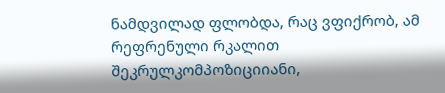ნამდვილად ფლობდა, რაც ვფიქრობ, ამ  რეფრენული რკალით შეკრულკომპოზიციიანი,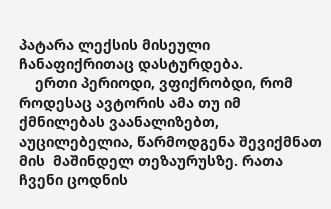პატარა ლექსის მისეული  ჩანაფიქრითაც დასტურდება.
    ერთი პერიოდი, ვფიქრობდი, რომ  როდესაც ავტორის ამა თუ იმ ქმნილებას ვაანალიზებთ, აუცილებელია, წარმოდგენა შევიქმნათ მის  მაშინდელ თეზაურუსზე. რათა  ჩვენი ცოდნის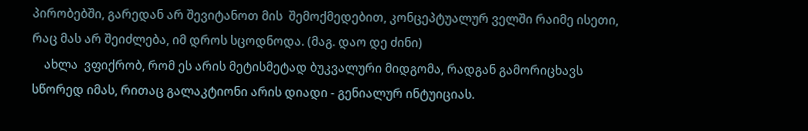პირობებში, გარედან არ შევიტანოთ მის  შემოქმედებით, კონცეპტუალურ ველში რაიმე ისეთი, რაც მას არ შეიძლება, იმ დროს სცოდნოდა. (მაგ. დაო დე ძინი)
    ახლა  ვფიქრობ, რომ ეს არის მეტისმეტად ბუკვალური მიდგომა, რადგან გამორიცხავს სწორედ იმას, რითაც გალაკტიონი არის დიადი - გენიალურ ინტუიციას.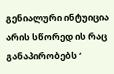გენიალური ინტუიცია არის სწორედ ის რაც განაპირობებს ‘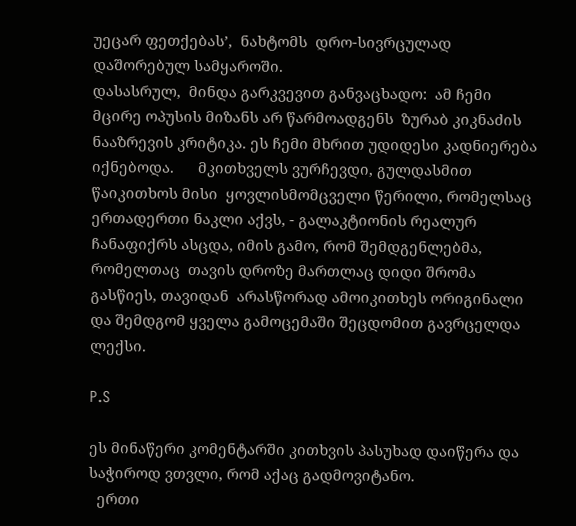უეცარ ფეთქებას’,  ნახტომს  დრო-სივრცულად დაშორებულ სამყაროში.
დასასრულ,  მინდა გარკვევით განვაცხადო:  ამ ჩემი მცირე ოპუსის მიზანს არ წარმოადგენს  ზურაბ კიკნაძის ნააზრევის კრიტიკა. ეს ჩემი მხრით უდიდესი კადნიერება იქნებოდა.      მკითხველს ვურჩევდი, გულდასმით წაიკითხოს მისი  ყოვლისმომცველი წერილი, რომელსაც ერთადერთი ნაკლი აქვს, - გალაკტიონის რეალურ  ჩანაფიქრს ასცდა, იმის გამო, რომ შემდგენლებმა, რომელთაც  თავის დროზე მართლაც დიდი შრომა გასწიეს, თავიდან  არასწორად ამოიკითხეს ორიგინალი და შემდგომ ყველა გამოცემაში შეცდომით გავრცელდა ლექსი.

P.S

ეს მინაწერი კომენტარში კითხვის პასუხად დაიწერა და საჭიროდ ვთვლი, რომ აქაც გადმოვიტანო.
  ერთი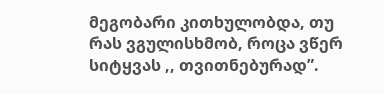მეგობარი კითხულობდა, თუ რას ვგულისხმობ, როცა ვწერ სიტყვას ,, თვითნებურად”.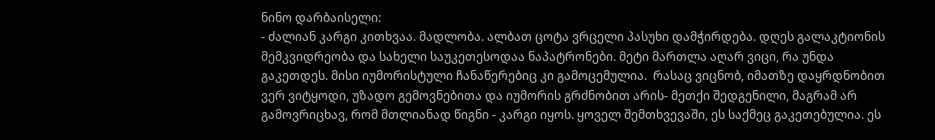ნინო დარბაისელი:
- ძალიან კარგი კითხვაა. მადლობა. ალბათ ცოტა ვრცელი პასუხი დამჭირდება. დღეს გალაკტიონის მემკვიდრეობა და სახელი საუკეთესოდაა ნაპატრონები. მეტი მართლა აღარ ვიცი, რა უნდა გაკეთდეს. მისი იუმორისტული ჩანაწერებიც კი გამოცემულია.  რასაც ვიცნობ, იმათზე დაყრდნობით ვერ ვიტყოდი, უზადო გემოვნებითა და იუმორის გრძნობით არის- მეთქი შედგენილი, მაგრამ არ გამოვრიცხავ, რომ მთლიანად წიგნი - კარგი იყოს. ყოველ შემთხვევაში, ეს საქმეც გაკეთებულია. ეს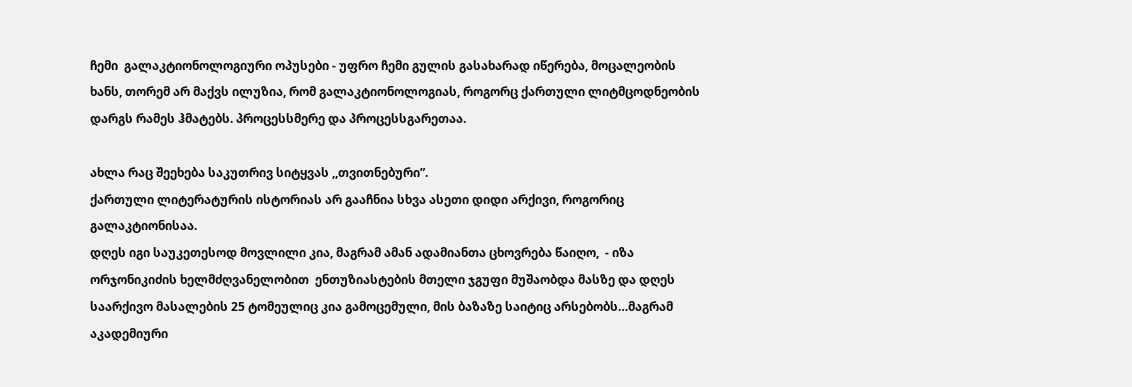ჩემი  გალაკტიონოლოგიური ოპუსები - უფრო ჩემი გულის გასახარად იწერება, მოცალეობის ხანს, თორემ არ მაქვს ილუზია, რომ გალაკტიონოლოგიას, როგორც ქართული ლიტმცოდნეობის დარგს რამეს ჰმატებს. პროცესსმერე და პროცესსგარეთაა.

ახლა რაც შეეხება საკუთრივ სიტყვას ,,თვითნებური”.
ქართული ლიტერატურის ისტორიას არ გააჩნია სხვა ასეთი დიდი არქივი, როგორიც გალაკტიონისაა.
დღეს იგი საუკეთესოდ მოვლილი კია, მაგრამ ამან ადამიანთა ცხოვრება წაიღო,  - იზა ორჯონიკიძის ხელმძღვანელობით  ენთუზიასტების მთელი ჯგუფი მუშაობდა მასზე და დღეს საარქივო მასალების 25 ტომეულიც კია გამოცემული, მის ბაზაზე საიტიც არსებობს…მაგრამ აკადემიური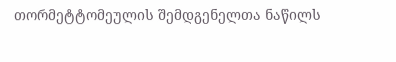თორმეტტომეულის შემდგენელთა ნაწილს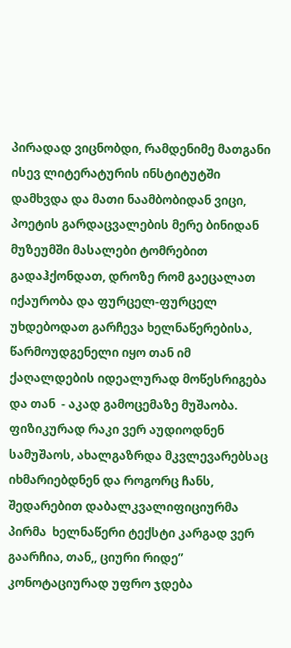პირადად ვიცნობდი, რამდენიმე მათგანი ისევ ლიტერატურის ინსტიტუტში დამხვდა და მათი ნაამბობიდან ვიცი,  პოეტის გარდაცვალების მერე ბინიდან მუზეუმში მასალები ტომრებით გადაჰქონდათ, დროზე რომ გაეცალათ იქაურობა და ფურცელ-ფურცელ უხდებოდათ გარჩევა ხელნაწერებისა, წარმოუდგენელი იყო თან იმ ქაღალდების იდეალურად მოწესრიგება და თან  - აკად გამოცემაზე მუშაობა. ფიზიკურად რაკი ვერ აუდიოდნენ სამუშაოს, ახალგაზრდა მკვლევარებსაც იხმარიებდნენ და როგორც ჩანს, შედარებით დაბალკვალიფიციურმა პირმა  ხელნაწერი ტექსტი კარგად ვერ გაარჩია, თან,, ციური რიდე” კონოტაციურად უფრო ჯდება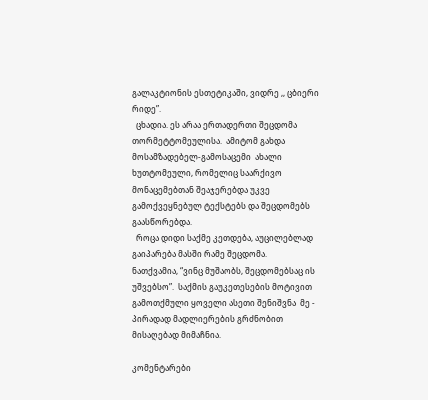გალაკტიონის ესთეტიკაში, ვიდრე ,, ცბიერი რიდე”.
  ცხადია. ეს არაა ერთადერთი შეცდომა თორმეტტომეულისა.  ამიტომ გახდა მოსამზადებელ-გამოსაცემი  ახალი ხუთტომეული, რომელიც საარქივო მონაცემებთან შეაჯერებდა უკვე გამოქვეყნებულ ტექსტებს და შეცდომებს გაასწორებდა.
  როცა დიდი საქმე კეთდება, აუცილებლად გაიპარება მასში რამე შეცდომა.
ნათქვამია, “ვინც მუშაობს, შეცდომებსაც ის უშვებსო”.  საქმის გაუკეთესების მოტივით გამოთქმული ყოველი ასეთი შენიშვნა  მე - პირადად მადლიერების გრძნობით მისაღებად მიმაჩნია.

კომენტარები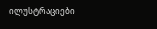ილუსტრაციები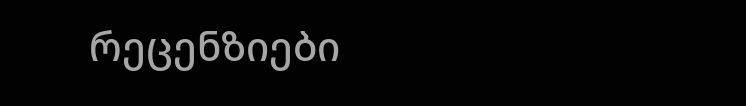რეცენზიები